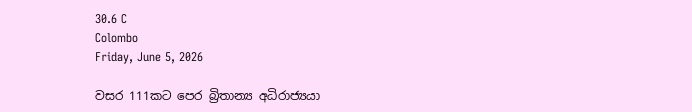30.6 C
Colombo
Friday, June 5, 2026

වසර 111කට පෙර බ්‍රිතාන්‍ය අධිරාජ්‍යයා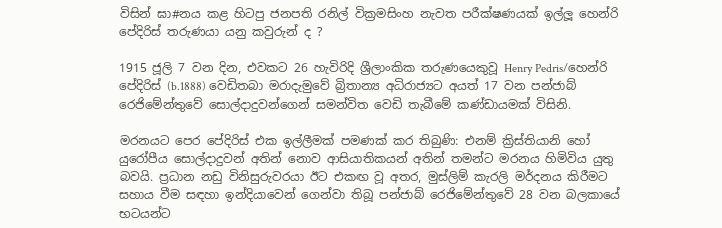විසින් ඝා#නය කළ හිටපු ජනපති රනිල් වික්‍රමසිංහ නැවත පරීක්ෂණයක් ඉල්ලූ හෙන්රි පේදිරිස් තරුණයා යනු කවුරුන් ද ?

1915 ජූලි 7 වන දින, එවකට 26 හැවිරිදි ශ්‍රීලාංකික තරුණයෙකුවූ Henry Pedris/හෙන්රි පේදිරිස් (b.1888) වෙඩිතබා මරාදැමුවේ බ්‍රිතාන්‍ය අධිරාජ්‍යට අයත් 17 වන පන්ජාබ් රෙජිමේන්තුවේ සොල්දාදුවන්ගෙන් සමන්විත වෙඩි තැබීමේ කණ්ඩායමක් විසිනි.

මරනයට පෙර පේදිරිස් එක ඉල්ලීමක් පමණක් කර තිබුණි: එනම් ක්‍රිස්තියානි හෝ යුරෝපීය සොල්දාදුවන් අතින් නොව ආසියාතිකයන් අතින් තමන්ට මරනය හිමිවිය යුතු බවයි. ප්‍රධාන නඩු විනිසුරුවරයා ඊට එකඟ වූ අතර, මුස්ලිම් කැරලි මර්දනය කිරීමට සහාය වීම සඳහා ඉන්දියාවෙන් ගෙන්වා තිබූ පන්ජාබ් රෙජිමේන්තුවේ 28 වන බලකායේ භටයන්ට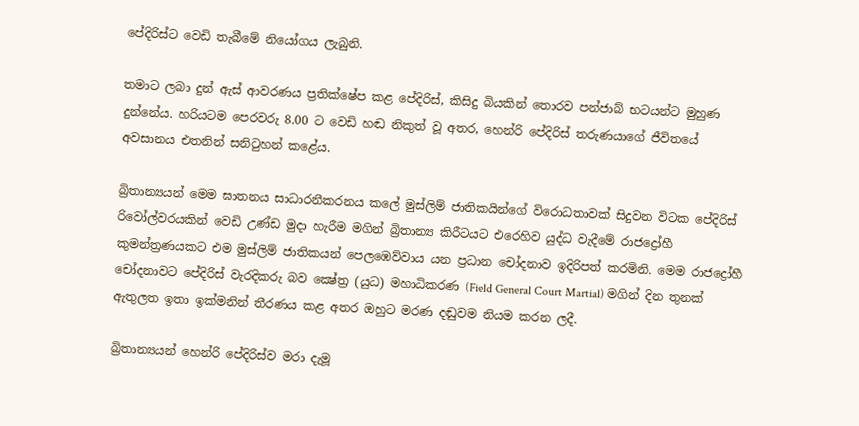පේදිරිස්ට වෙඩි තැබීමේ නියෝගය ලැබුනි.

තමාට ලබා දුන් ඇස් ආවරණය ප්‍රතික්ෂේප කළ පේදිරිස්, කිසිදු බියකින් තොරව පන්ජාබ් භටයන්ට මුහුණ දුන්නේය. හරියටම පෙරවරු 8.00 ට වෙඩි හඬ නිකුත් වූ අතර, හෙන්රි පේදිරිස් තරුණයාගේ ජීවිතයේ අවසානය එතනින් සනිටුහන් කළේය.

බ්‍රිතාන්‍යයන් මෙම ඝාතනය සාධාරනීකරනය කලේ මුස්ලිම් ජාතිකයින්ගේ විරොධතාවක් සිදුවන විටක පේදිරිස් රිවෝල්වරයකින් වෙඩි උණ්ඩ මුදා හැරීම මගින් බ්‍රිතාන්‍ය කිරීටයට එරෙහිව යුද්ධ වැදීමේ රාජද්‍රෝහී කුමන්ත්‍රණයකට එම මුස්ලිම් ජාතිකයන් පෙලඹෙව්වාය යන ප්‍රධාන චෝදනාව ඉදිරිපත් කරමිනි. මෙම රාජද්‍රෝහී චෝදනාවට පේදිරිස් වැරදිකරු බව ක්‍ෂේත්‍ර (යුධ) මහාධිකරණ (Field General Court Martial) මගින් දින තුනක් ඇතුලත ඉතා ඉක්මනින් තීරණය කළ අතර ඔහුට මරණ දඬුවම නියම කරන ලදී.

බ්‍රිතාන්‍යයන් හෙන්රි පේදිරිස්ව මරා දැමූ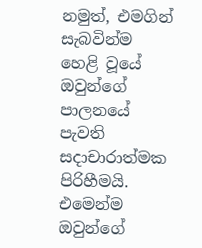නමුත්, එමගින් සැබවින්ම හෙළි වූයේ ඔවුන්ගේ පාලනයේ පැවති සදාචාරාත්මක පිරිහීමයි. එමෙන්ම ඔවුන්ගේ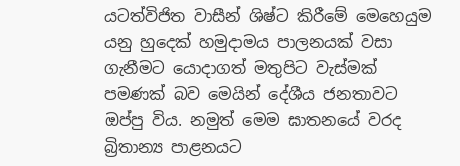යටත්විජිත වාසීන් ශිෂ්ට කිරීමේ මෙහෙයුම යනු හුදෙක් හමුදාමය පාලනයක් වසා ගැනීමට යොදාගත් මතුපිට වැස්මක් පමණක් බව මෙයින් දේශීය ජනතාවට ඔප්පු විය. නමුත් මෙම ඝාතනයේ වරද බ්‍රිතාන්‍ය පාළනයට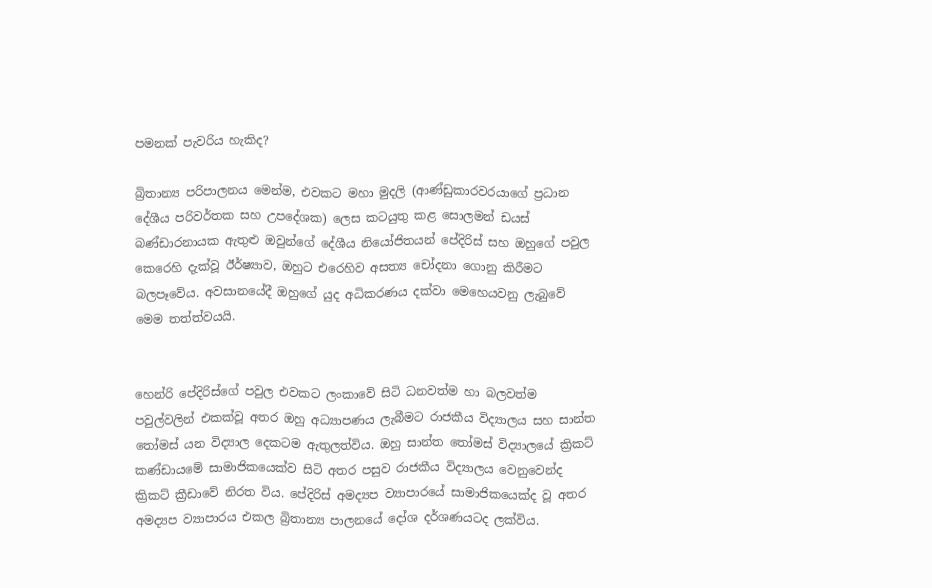පමනක් පැවරිය හැකිද?

බ්‍රිතාන්‍ය පරිපාලනය මෙන්ම, එවකට මහා මුදලි (ආණ්ඩුකාරවරයාගේ ප්‍රධාන දේශීය පරිවර්තක සහ උපදේශක) ලෙස කටයුතු කළ සොලමන් ඩයස් බණ්ඩාරනායක ඇතුළු ඔවුන්ගේ දේශීය නියෝජිතයන් පේදිරිස් සහ ඔහුගේ පවුල කෙරෙහි දැක්වූ ඊර්ෂ්‍යාව, ඔහුට එරෙහිව අසත්‍ය චෝදනා ගොනු කිරීමට බලපෑවේය. අවසානයේදී ඔහුගේ යුද අධිකරණය දක්වා මෙහෙයවනු ලැබුවේ මෙම තත්ත්වයයි.


හෙන්රි පේදිරිස්ගේ පවුල එවකට ලංකාවේ සිටි ධනවත්ම හා බලවත්ම පවුල්වලින් එකක්වූ අතර ඔහු අධ්‍යාපණය ලැබීමට රාජකීය විද්‍යාලය සහ සාන්ත තෝමස් යන විද්‍යාල දෙකටම ඇතුලත්විය. ඔහු සාන්ත තෝමස් විද්‍යාලයේ ක්‍රිකට් කණ්ඩායමේ සාමාජිකයෙක්ව සිටි අතර පසුව රාජකීය විද්‍යාලය වෙනුවෙන්ද ක්‍රිකට් ක්‍රීඩාවේ නිරත විය. පේදිරිස් අමද්‍යප ව්‍යාපාරයේ සාමාජිකයෙක්ද වූ අතර අමද්‍යප ව්‍යාපාරය එකල බ්‍රිතාන්‍ය පාලනයේ දෝශ දර්ශණයටද ලක්විය.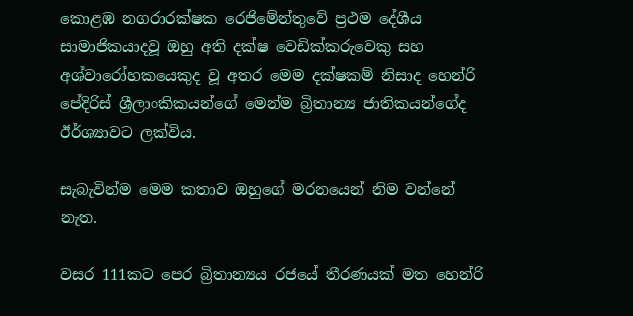කොළඹ නගරාරක්ෂක රෙජිමේන්තුවේ ප්‍රථම දේශීය සාමාජිකයාදවූ ඔහු අති දක්ෂ වෙඩික්කරුවෙකු සහ අශ්වාරෝහකයෙකුද වූ අතර මෙම දක්ෂකම් නිසාද හෙන්රි පේදිරිස් ශ්‍රීලාංකිකයන්ගේ මෙන්ම බ්‍රිතාන්‍ය ජාතිකයන්ගේද ඊර්ශ්‍යාවට ලක්විය.

සැබැවින්ම මෙම කතාව ඔහුගේ මරනයෙන් නිම වන්නේ නැත.

වසර 111කට පෙර බ්‍රිතාන්‍යය රජයේ තීරණයක් මත හෙන්රි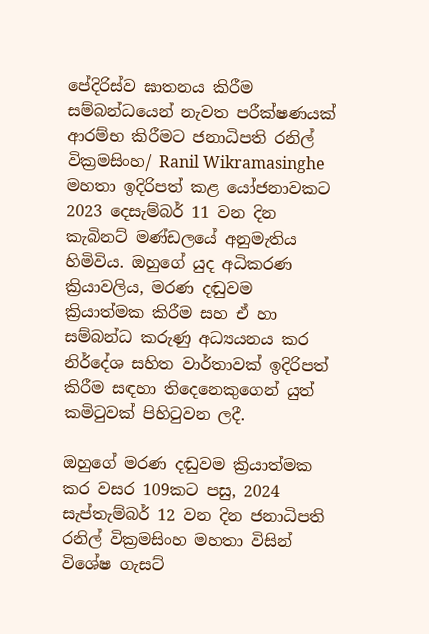පේදිරිස්ව ඝාතනය කිරීම සම්බන්ධයෙන් නැවත පරීක්ෂණයක් ආරම්භ කිරීමට ජනාධිපති රනිල් වික්‍රමසිංහ/ Ranil Wikramasinghe මහතා ඉදිරිපත් කළ යෝජනාවකට 2023 දෙසැම්බර් 11 වන දින කැබිනට් මණ්ඩලයේ අනුමැතිය හිමිවිය. ඔහුගේ යුද අධිකරණ ක්‍රියාවලිය, මරණ දඬුවම ක්‍රියාත්මක කිරීම සහ ඒ හා සම්බන්ධ කරුණු අධ්‍යයනය කර නිර්දේශ සහිත වාර්තාවක් ඉදිරිපත් කිරීම සඳහා තිදෙනෙකුගෙන් යුත් කමිටුවක් පිහිටුවන ලදී.

ඔහුගේ මරණ දඬුවම ක්‍රියාත්මක කර වසර 109කට පසු, 2024 සැප්තැම්බර් 12 වන දින ජනාධිපති රනිල් වික්‍රමසිංහ මහතා විසින් විශේෂ ගැසට්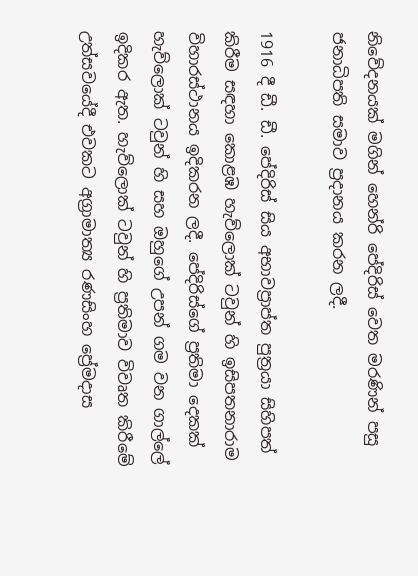නිවේදනයක් මගින් හෙන්රි පේදිරිස් වෙත මරණින් පසු ජනාධිපති සමාව ප්‍රදානය කරන ලදී.

1916 දී ඩී. ඩී. පේදිරිස් සිය අභාවප්‍රාප්ත පුත්‍රයා සිහිපත් කිරීම සඳහා කොළඹ හැව්ලොක් ටවුන් හි ඉසිපතනාරාම විහාරස්ථානය ඉදිකරන ලදී. පේදිරිස්ගේ ප්‍රතිමා දෙකක් හැව්ලොක් ටවුන් හි සහ ඔහුගේ උපන් ගම වන ගාල්ලේ ඉදිකර ඇත. හැව්ලොක් ටවුන් හි ප්‍රතිමාව විවෘත කිරීමේ උත්සවයේදී එවකට අග්‍රාමාත්‍ය රණසිංහ ප්‍රේමදාස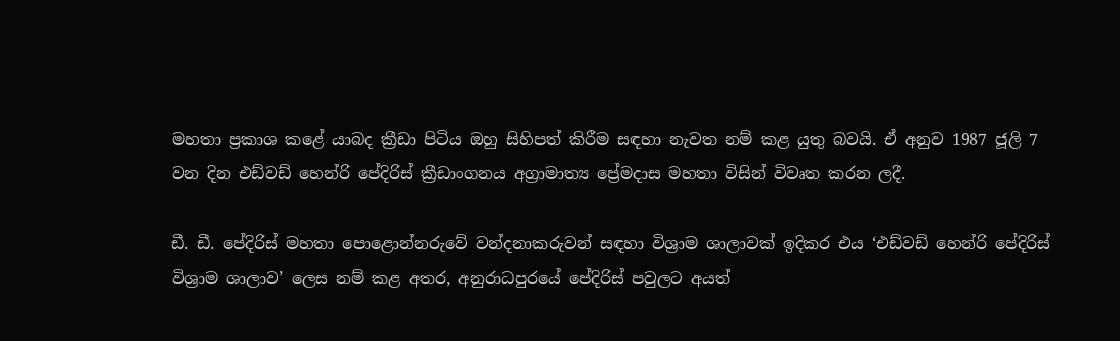මහතා ප්‍රකාශ කළේ යාබද ක්‍රීඩා පිටිය ඔහු සිහිපත් කිරීම සඳහා නැවත නම් කළ යුතු බවයි. ඒ අනුව 1987 ජූලි 7 වන දින එඩ්වඩ් හෙන්රි පේදිරිස් ක්‍රීඩාංගනය අග්‍රාමාත්‍ය ප්‍රේමදාස මහතා විසින් විවෘත කරන ලදී.

ඩී. ඩී. පේදිරිස් මහතා පොළොන්නරුවේ වන්දනාකරුවන් සඳහා විශ්‍රාම ශාලාවක් ඉදිකර එය ‘එඩ්වඩ් හෙන්රි පේදිරිස් විශ්‍රාම ශාලාව’ ලෙස නම් කළ අතර, අනුරාධපුරයේ පේදිරිස් පවුලට අයත්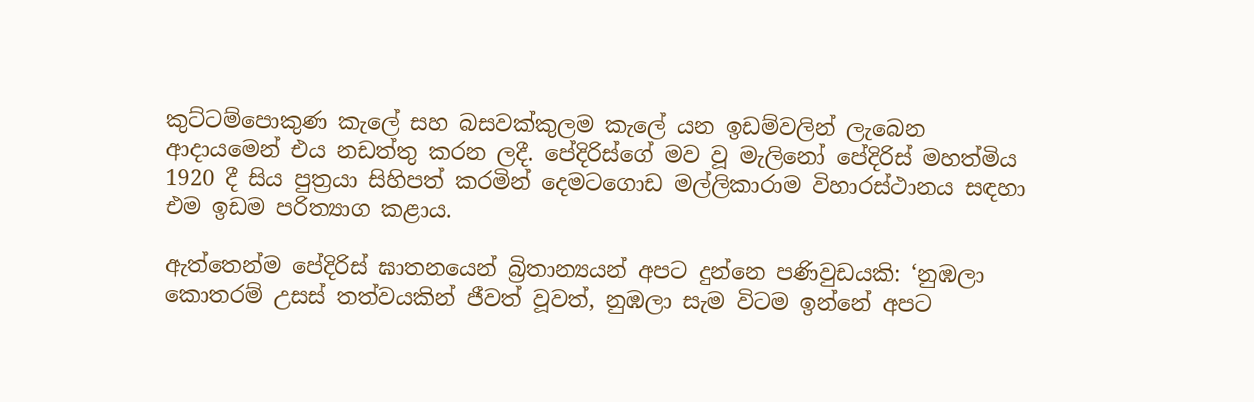කුට්ටම්පොකුණ කැලේ සහ බසවක්කුලම කැලේ යන ඉඩම්වලින් ලැබෙන ආදායමෙන් එය නඩත්තු කරන ලදී. පේදිරිස්ගේ මව වූ මැලිනෝ පේදිරිස් මහත්මිය 1920 දී සිය පුත්‍රයා සිහිපත් කරමින් දෙමටගොඩ මල්ලිකාරාම විහාරස්ථානය සඳහා එම ඉඩම පරිත්‍යාග කළාය.

ඇත්තෙන්ම පේදිරිස් ඝාතනයෙන් බ්‍රිතාන්‍යයන් අපට දුන්නෙ පණිවුඩයකි: ‘නුඹලා කොතරම් උසස් තත්වයකින් ජීවත් වූවත්, නුඹලා සැම විටම ඉන්නේ අපට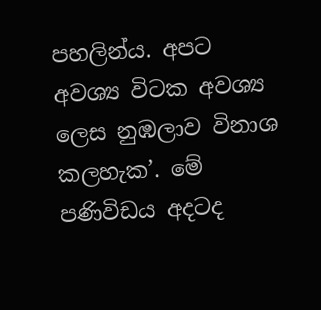පහලින්ය. අපට අවශ්‍ය විටක අවශ්‍ය ලෙස නුඹලාව විනාශ කලහැක’. මේ පණිවිඩය අදටද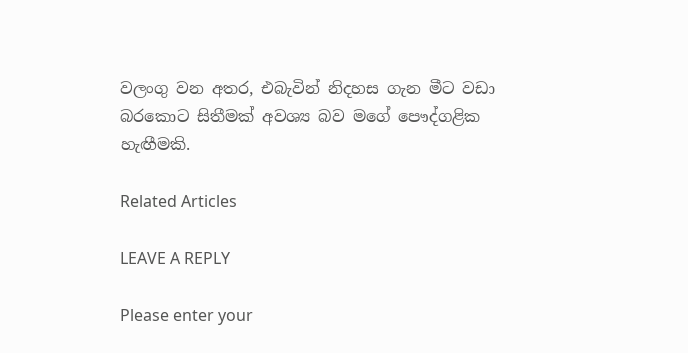වලංගු වන අතර, එබැවින් නිදහස ගැන මීට වඩා බරකොට සිතීමක් අවශ්‍ය බව මගේ පෞද්ගළික හැඟීමකි.

Related Articles

LEAVE A REPLY

Please enter your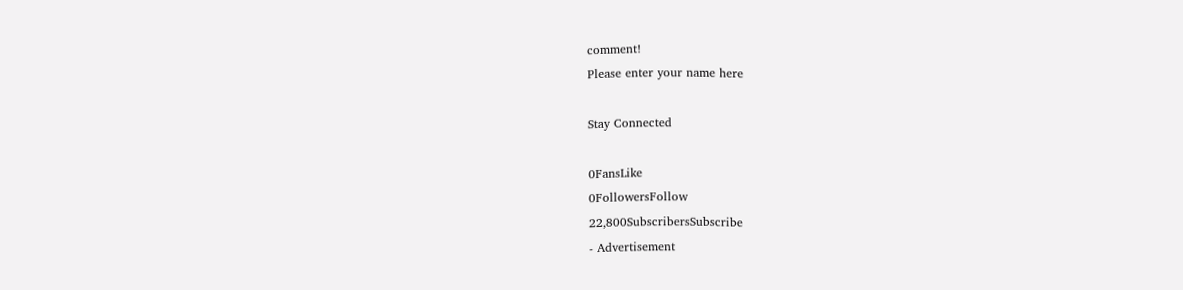comment!
Please enter your name here

Stay Connected

0FansLike
0FollowersFollow
22,800SubscribersSubscribe
- Advertisement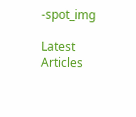-spot_img

Latest Articles